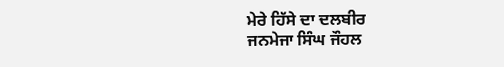ਮੇਰੇ ਹਿੱਸੇ ਦਾ ਦਲਬੀਰ
ਜਨਮੇਜਾ ਸਿੰਘ ਜੌਹਲ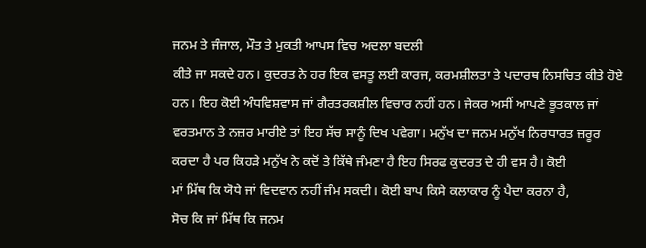ਜਨਮ ਤੇ ਜੰਜਾਲ, ਮੌਤ ਤੇ ਮੁਕਤੀ ਆਪਸ ਵਿਚ ਅਦਲਾ ਬਦਲੀ
ਕੀਤੇ ਜਾ ਸਕਦੇ ਹਨ। ਕੁਦਰਤ ਨੇ ਹਰ ਇਕ ਵਸਤੂ ਲਈ ਕਾਰਜ, ਕਰਮਸ਼ੀਲਤਾ ਤੇ ਪਦਾਰਥ ਨਿਸਚਿਤ ਕੀਤੇ ਹੋਏ
ਹਨ। ਇਹ ਕੋਈ ਅੰਧਵਿਸ਼ਵਾਸ ਜਾਂ ਗੈਰਤਰਕਸ਼ੀਲ ਵਿਚਾਰ ਨਹੀਂ ਹਨ। ਜੇਕਰ ਅਸੀਂ ਆਪਣੇ ਭੂਤਕਾਲ ਜਾਂ
ਵਰਤਮਾਨ ਤੇ ਨਜ਼ਰ ਮਾਰੀਏ ਤਾਂ ਇਹ ਸੱਚ ਸਾਨੂੰ ਦਿਖ ਪਵੇਗਾ। ਮਨੁੱਖ ਦਾ ਜਨਮ ਮਨੁੱਖ ਨਿਰਧਾਰਤ ਜ਼ਰੂਰ
ਕਰਦਾ ਹੈ ਪਰ ਕਿਹੜੇ ਮਨੁੱਖ ਨੇ ਕਦੋਂ ਤੇ ਕਿੱਥੇ ਜੰਮਣਾ ਹੈ ਇਹ ਸਿਰਫ ਕੁਦਰਤ ਦੇ ਹੀ ਵਸ ਹੈ। ਕੋਈ
ਮਾਂ ਮਿੱਥ ਕਿ ਯੋਧੇ ਜਾਂ ਵਿਦਵਾਨ ਨਹੀਂ ਜੰਮ ਸਕਦੀ। ਕੋਈ ਬਾਪ ਕਿਸੇ ਕਲਾਕਾਰ ਨੂੰ ਪੈਦਾ ਕਰਨਾ ਹੈ,
ਸੋਚ ਕਿ ਜਾਂ ਮਿੱਥ ਕਿ ਜਨਮ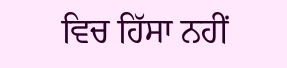ਵਿਚ ਹਿੱਸਾ ਨਹੀਂ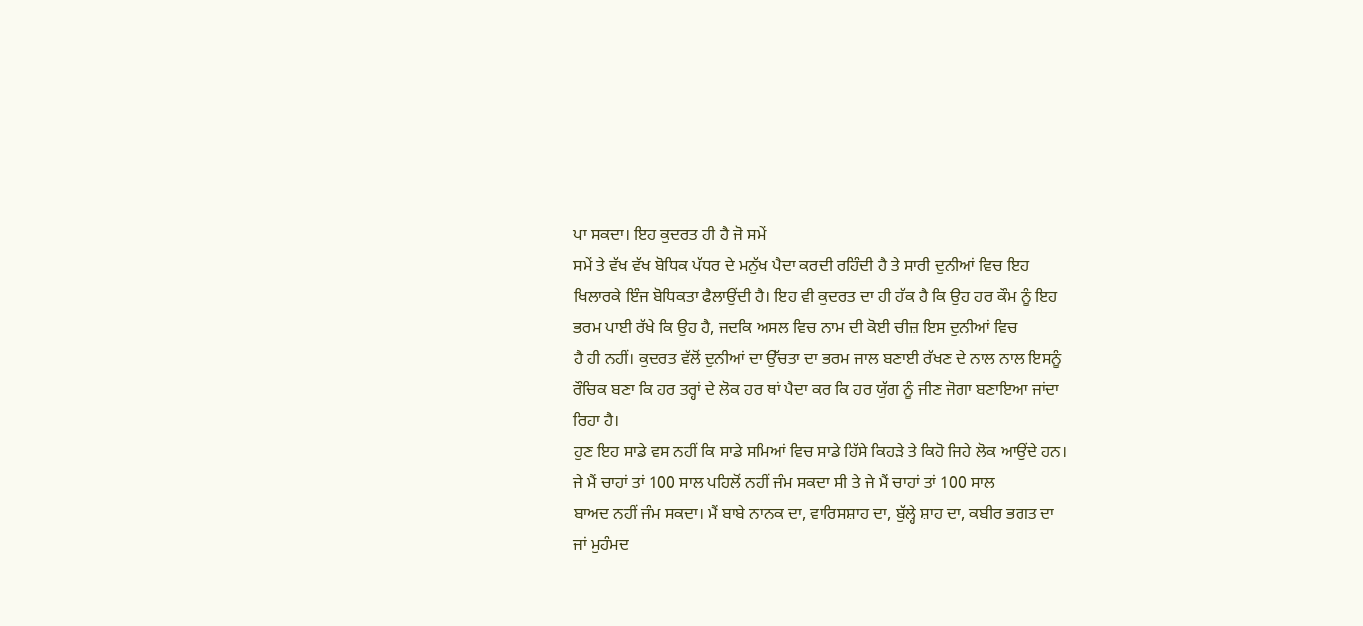ਪਾ ਸਕਦਾ। ਇਹ ਕੁਦਰਤ ਹੀ ਹੈ ਜੋ ਸਮੇਂ
ਸਮੇਂ ਤੇ ਵੱਖ ਵੱਖ ਬੋਧਿਕ ਪੱਧਰ ਦੇ ਮਨੁੱਖ ਪੈਦਾ ਕਰਦੀ ਰਹਿੰਦੀ ਹੈ ਤੇ ਸਾਰੀ ਦੁਨੀਆਂ ਵਿਚ ਇਹ
ਖਿਲਾਰਕੇ ਇੰਜ ਬੋਧਿਕਤਾ ਫੈਲਾਉਂਦੀ ਹੈ। ਇਹ ਵੀ ਕੁਦਰਤ ਦਾ ਹੀ ਹੱਕ ਹੈ ਕਿ ਉਹ ਹਰ ਕੌਮ ਨੂੰ ਇਹ
ਭਰਮ ਪਾਈ ਰੱਖੇ ਕਿ ਉਹ ਹੈ, ਜਦਕਿ ਅਸਲ ਵਿਚ ਨਾਮ ਦੀ ਕੋਈ ਚੀਜ਼ ਇਸ ਦੁਨੀਆਂ ਵਿਚ
ਹੈ ਹੀ ਨਹੀਂ। ਕੁਦਰਤ ਵੱਲੋਂ ਦੁਨੀਆਂ ਦਾ ਉੱਚਤਾ ਦਾ ਭਰਮ ਜਾਲ ਬਣਾਈ ਰੱਖਣ ਦੇ ਨਾਲ ਨਾਲ ਇਸਨੂੰ
ਰੌਚਿਕ ਬਣਾ ਕਿ ਹਰ ਤਰ੍ਹਾਂ ਦੇ ਲੋਕ ਹਰ ਥਾਂ ਪੈਦਾ ਕਰ ਕਿ ਹਰ ਯੁੱਗ ਨੂੰ ਜੀਣ ਜੋਗਾ ਬਣਾਇਆ ਜਾਂਦਾ
ਰਿਹਾ ਹੈ।
ਹੁਣ ਇਹ ਸਾਡੇ ਵਸ ਨਹੀਂ ਕਿ ਸਾਡੇ ਸਮਿਆਂ ਵਿਚ ਸਾਡੇ ਹਿੱਸੇ ਕਿਹੜੇ ਤੇ ਕਿਹੋ ਜਿਹੇ ਲੋਕ ਆਉਂਦੇ ਹਨ।
ਜੇ ਮੈਂ ਚਾਹਾਂ ਤਾਂ 100 ਸਾਲ ਪਹਿਲੋਂ ਨਹੀਂ ਜੰਮ ਸਕਦਾ ਸੀ ਤੇ ਜੇ ਮੈਂ ਚਾਹਾਂ ਤਾਂ 100 ਸਾਲ
ਬਾਅਦ ਨਹੀਂ ਜੰਮ ਸਕਦਾ। ਮੈਂ ਬਾਬੇ ਨਾਨਕ ਦਾ, ਵਾਰਿਸਸ਼ਾਹ ਦਾ, ਬੁੱਲ੍ਹੇ ਸ਼ਾਹ ਦਾ, ਕਬੀਰ ਭਗਤ ਦਾ
ਜਾਂ ਮੁਹੰਮਦ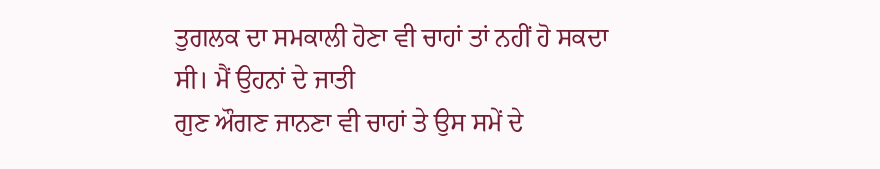ਤੁਗਲਕ ਦਾ ਸਮਕਾਲੀ ਹੋਣਾ ਵੀ ਚਾਹਾਂ ਤਾਂ ਨਹੀਂ ਹੋ ਸਕਦਾ ਸੀ। ਮੈਂ ਉਹਨਾਂ ਦੇ ਜਾਤੀ
ਗੁਣ ਔਗਣ ਜਾਨਣਾ ਵੀ ਚਾਹਾਂ ਤੇ ਉਸ ਸਮੇਂ ਦੇ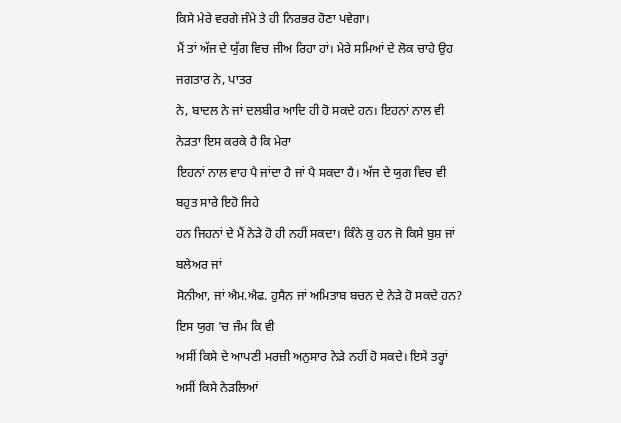ਕਿਸੇ ਮੇਰੇ ਵਰਗੇ ਜੰਮੇ ਤੇ ਹੀ ਨਿਰਭਰ ਹੋਣਾ ਪਵੇਗਾ।
ਮੈਂ ਤਾਂ ਅੱਜ ਦੇ ਯੁੱਗ ਵਿਚ ਜੀਅ ਰਿਹਾ ਹਾਂ। ਮੇਰੇ ਸਮਿਆਂ ਦੇ ਲੋਕ ਚਾਹੇ ਉਹ ਜਗਤਾਰ ਨੇ, ਪਾਤਰ
ਨੇ, ਬਾਦਲ ਨੇ ਜਾਂ ਦਲਬੀਰ ਆਦਿ ਹੀ ਹੋ ਸਕਦੇ ਹਨ। ਇਹਨਾਂ ਨਾਲ ਵੀ ਨੇੜਤਾ ਇਸ ਕਰਕੇ ਹੈ ਕਿ ਮੇਰਾ
ਇਹਨਾਂ ਨਾਲ ਵਾਹ ਪੈ ਜਾਂਦਾ ਹੈ ਜਾਂ ਪੈ ਸਕਦਾ ਹੈ। ਅੱਜ ਦੇ ਯੁਗ ਵਿਚ ਵੀ ਬਹੁਤ ਸਾਰੇ ਇਹੋ ਜਿਹੇ
ਹਨ ਜਿਹਨਾਂ ਦੇ ਮੈਂ ਨੇੜੇ ਹੋ ਹੀ ਨਹੀਂ ਸਕਦਾ। ਕਿੰਨੇ ਕੁ ਹਨ ਜੋ ਕਿਸੇ ਬੁਸ਼ ਜਾਂ ਬਲੇਅਰ ਜਾਂ
ਸੋਨੀਆ, ਜਾਂ ਐਮ.ਐਫ. ਹੁਸੈਨ ਜਾਂ ਅਮਿਤਾਬ ਬਚਨ ਦੇ ਨੇੜੇ ਹੋ ਸਕਦੇ ਹਨ? ਇਸ ਯੁਗ 'ਚ ਜੰਮ ਕਿ ਵੀ
ਅਸੀਂ ਕਿਸੇ ਦੇ ਆਪਣੀ ਮਰਜ਼ੀ ਅਨੁਸਾਰ ਨੇੜੇ ਨਹੀਂ ਹੋ ਸਕਦੇ। ਇਸੇ ਤਰ੍ਹਾਂ ਅਸੀਂ ਕਿਸੇ ਨੇੜਲਿਆਂ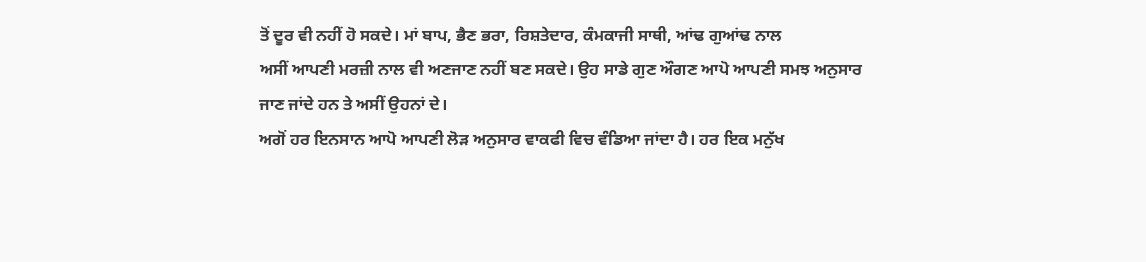ਤੋਂ ਦੂਰ ਵੀ ਨਹੀਂ ਹੋ ਸਕਦੇ। ਮਾਂ ਬਾਪ, ਭੈਣ ਭਰਾ, ਰਿਸ਼ਤੇਦਾਰ, ਕੰਮਕਾਜੀ ਸਾਥੀ, ਆਂਢ ਗੁਆਂਢ ਨਾਲ
ਅਸੀਂ ਆਪਣੀ ਮਰਜ਼ੀ ਨਾਲ ਵੀ ਅਣਜਾਣ ਨਹੀਂ ਬਣ ਸਕਦੇ। ਉਹ ਸਾਡੇ ਗੁਣ ਔਗਣ ਆਪੋ ਆਪਣੀ ਸਮਝ ਅਨੁਸਾਰ
ਜਾਣ ਜਾਂਦੇ ਹਨ ਤੇ ਅਸੀਂ ਉਹਨਾਂ ਦੇ।
ਅਗੋਂ ਹਰ ਇਨਸਾਨ ਆਪੋ ਆਪਣੀ ਲੋੜ ਅਨੁਸਾਰ ਵਾਕਫੀ ਵਿਚ ਵੰਡਿਆ ਜਾਂਦਾ ਹੈ। ਹਰ ਇਕ ਮਨੁੱਖ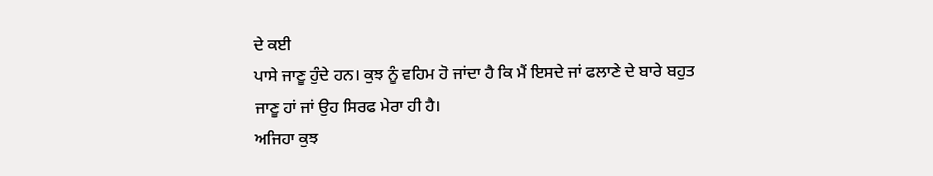ਦੇ ਕਈ
ਪਾਸੇ ਜਾਣੂ ਹੁੰਦੇ ਹਨ। ਕੁਝ ਨੂੰ ਵਹਿਮ ਹੋ ਜਾਂਦਾ ਹੈ ਕਿ ਮੈਂ ਇਸਦੇ ਜਾਂ ਫਲਾਣੇ ਦੇ ਬਾਰੇ ਬਹੁਤ
ਜਾਣੂ ਹਾਂ ਜਾਂ ਉਹ ਸਿਰਫ ਮੇਰਾ ਹੀ ਹੈ।
ਅਜਿਹਾ ਕੁਝ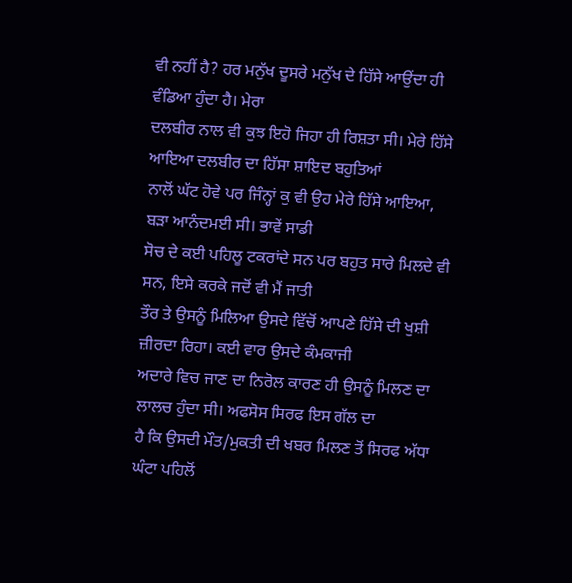ਵੀ ਨਹੀਂ ਹੈ? ਹਰ ਮਨੁੱਖ ਦੂਸਰੇ ਮਨੁੱਖ ਦੇ ਹਿੱਸੇ ਆਉਂਦਾ ਹੀ ਵੰਡਿਆ ਹੁੰਦਾ ਹੈ। ਮੇਰਾ
ਦਲਬੀਰ ਨਾਲ ਵੀ ਕੁਝ ਇਹੋ ਜਿਹਾ ਹੀ ਰਿਸ਼ਤਾ ਸੀ। ਮੇਰੇ ਹਿੱਸੇ ਆਇਆ ਦਲਬੀਰ ਦਾ ਹਿੱਸਾ ਸ਼ਾਇਦ ਬਹੁਤਿਆਂ
ਨਾਲੋਂ ਘੱਟ ਹੋਵੇ ਪਰ ਜਿੰਨ੍ਹਾਂ ਕੁ ਵੀ ਉਹ ਮੇਰੇ ਹਿੱਸੇ ਆਇਆ, ਬੜਾ ਆਨੰਦਮਈ ਸੀ। ਭਾਵੇਂ ਸਾਡੀ
ਸੋਚ ਦੇ ਕਈ ਪਹਿਲੂ ਟਕਰਾਂਦੇ ਸਨ ਪਰ ਬਹੁਤ ਸਾਰੇ ਮਿਲਦੇ ਵੀ ਸਨ, ਇਸੇ ਕਰਕੇ ਜਦੋਂ ਵੀ ਮੈਂ ਜਾਤੀ
ਤੌਰ ਤੇ ਉਸਨੂੰ ਮਿਲਿਆ ਉਸਦੇ ਵਿੱਚੋਂ ਆਪਣੇ ਹਿੱਸੇ ਦੀ ਖੁਸ਼ੀ ਜ਼ੀਰਦਾ ਰਿਹਾ। ਕਈ ਵਾਰ ਉਸਦੇ ਕੰਮਕਾਜੀ
ਅਦਾਰੇ ਵਿਚ ਜਾਣ ਦਾ ਨਿਰੋਲ ਕਾਰਣ ਹੀ ਉਸਨੂੰ ਮਿਲਣ ਦਾ ਲਾਲਚ ਹੁੰਦਾ ਸੀ। ਅਫਸੋਸ ਸਿਰਫ ਇਸ ਗੱਲ ਦਾ
ਹੈ ਕਿ ਉਸਦੀ ਮੌਤ/ਮੁਕਤੀ ਦੀ ਖਬਰ ਮਿਲਣ ਤੋਂ ਸਿਰਫ ਅੱਧਾ ਘੰਟਾ ਪਹਿਲੋਂ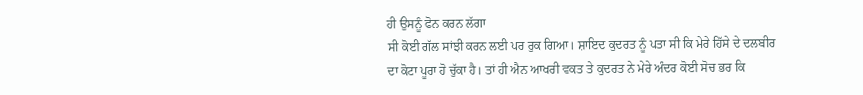ਹੀ ਉਸਨੂੰ ਫੋਨ ਕਰਨ ਲੱਗਾ
ਸੀ ਕੋਈ ਗੱਲ ਸਾਂਝੀ ਕਰਨ ਲਈ ਪਰ ਰੁਕ ਗਿਆ। ਸ਼ਾਇਦ ਕੁਦਰਤ ਨੂੰ ਪਤਾ ਸੀ ਕਿ ਮੇਰੇ ਹਿੱਸੇ ਦੇ ਦਲਬੀਰ
ਦਾ ਕੋਟਾ ਪੂਰਾ ਹੋ ਚੁੱਕਾ ਹੈ। ਤਾਂ ਹੀ ਐਨ ਆਖਰੀ ਵਕਤ ਤੇ ਕੁਦਰਤ ਨੇ ਮੇਰੇ ਅੰਦਰ ਕੋਈ ਸੋਚ ਭਰ ਕਿ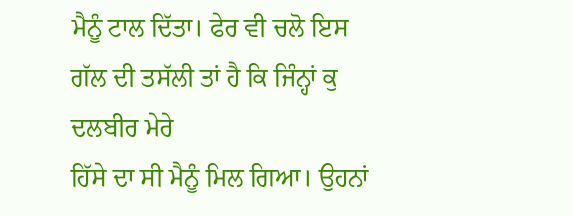ਮੈਨੂੰ ਟਾਲ ਦਿੱਤਾ। ਫੇਰ ਵੀ ਚਲੋ ਇਸ ਗੱਲ ਦੀ ਤਸੱਲੀ ਤਾਂ ਹੈ ਕਿ ਜਿੰਨ੍ਹਾਂ ਕੁ ਦਲਬੀਰ ਮੇਰੇ
ਹਿੱਸੇ ਦਾ ਸੀ ਮੈਨੂੰ ਮਿਲ ਗਿਆ। ਉਹਨਾਂ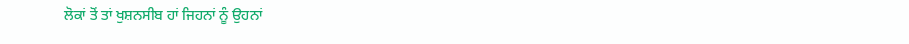ਲੋਕਾਂ ਤੋਂ ਤਾਂ ਖੁਸ਼ਨਸੀਬ ਹਾਂ ਜਿਹਨਾਂ ਨੂੰ ਉਹਨਾਂ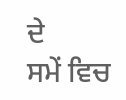ਦੇ
ਸਮੇਂ ਵਿਚ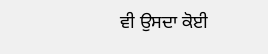ਵੀ ਉਸਦਾ ਕੋਈ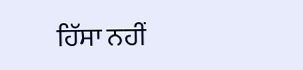ਹਿੱਸਾ ਨਹੀਂ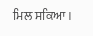ਮਿਲ ਸਕਿਆ।